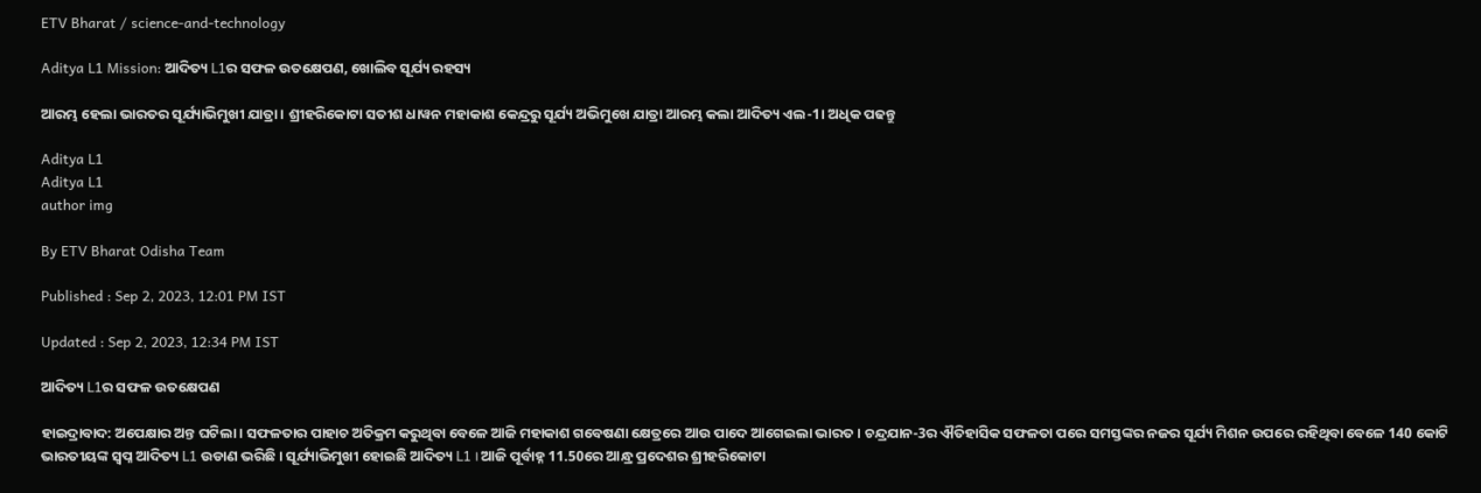ETV Bharat / science-and-technology

Aditya L1 Mission: ଆଦିତ୍ୟ L1ର ସଫଳ ଉତକ୍ଷେପଣ, ଖୋଲିବ ସୂର୍ଯ୍ୟ ରହସ୍ୟ

ଆରମ୍ଭ ହେଲା ଭାରତର ସୂର୍ଯ୍ୟାଭିମୁଖୀ ଯାତ୍ରା । ଶ୍ରୀହରିକୋଟା ସତୀଶ ଧାୱନ ମହାକାଶ କେନ୍ଦ୍ରରୁ ସୂର୍ଯ୍ୟ ଅଭିମୁଖେ ଯାତ୍ରା ଆରମ୍ଭ କଲା ଆଦିତ୍ୟ ଏଲ-1। ଅଧିକ ପଢନ୍ତୁ

Aditya L1
Aditya L1
author img

By ETV Bharat Odisha Team

Published : Sep 2, 2023, 12:01 PM IST

Updated : Sep 2, 2023, 12:34 PM IST

ଆଦିତ୍ୟ L1ର ସଫଳ ଉତକ୍ଷେପଣ

ହାଇଦ୍ରାବାଦ: ଅପେକ୍ଷାର ଅନ୍ତ ଘଟିଲା । ସଫଳତାର ପାହାଚ ଅତିକ୍ରମ କରୁଥିବା ବେଳେ ଆଜି ମହାକାଶ ଗବେଷଣା କ୍ଷେତ୍ରରେ ଆଉ ପାଦେ ଆଗେଇଲା ଭାରତ । ଚନ୍ଦ୍ରଯାନ-3ର ଐତିହାସିକ ସଫଳତା ପରେ ସମସ୍ତଙ୍କର ନଜର ସୂର୍ଯ୍ୟ ମିଶନ ଉପରେ ରହିଥିବା ବେଳେ 140 କୋଟି ଭାରତୀୟଙ୍କ ସ୍ବପ୍ନ ଆଦିତ୍ୟ L1 ଉଡାଣ ଭରିଛି । ସୂର୍ଯ୍ୟାଭିମୁଖୀ ହୋଇଛି ଆଦିତ୍ୟ L1 । ଆଜି ପୂର୍ବାହ୍ନ 11.50ରେ ଆନ୍ଧ୍ର ପ୍ରଦେଶର ଶ୍ରୀହରିକୋଟା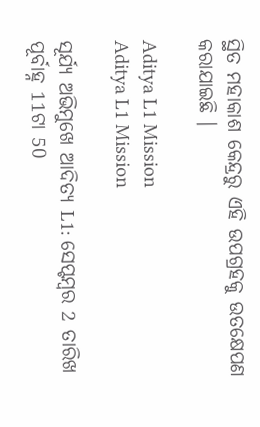ସ୍ଥିତ ମହାକାଶ କେନ୍ଦ୍ରରୁ ଏହି ଉପଗ୍ରହକୁ ଉତକ୍ଷେପଣ କରାଯାଇଛି ।

Aditya L1 Mission
Aditya L1 Mission

ସୂର୍ଯ୍ୟ ଅଭିମୁଖେ ଆଦିତ୍ୟ L1: ସେପ୍ଟମ୍ବର 2 ତାରିଖ ପୂର୍ବାହ୍ନ 11ଟା 50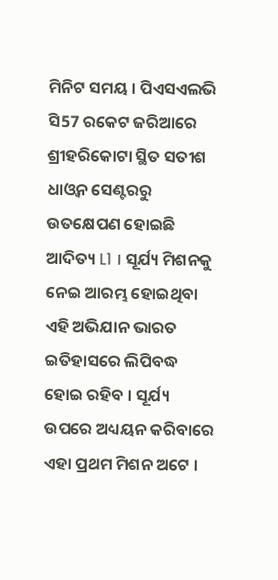ମିନିଟ ସମୟ । ପିଏସଏଲଭି ସି57 ରକେଟ ଜରିଆରେ ଶ୍ରୀହରିକୋଟା ସ୍ଥିତ ସତୀଶ ଧାଓ୍ବନ ସେଣ୍ଟରରୁ ଉତକ୍ଷେପଣ ହୋଇଛି ଆଦିତ୍ୟ L1 । ସୂର୍ଯ୍ୟ ମିଶନକୁ ନେଇ ଆରମ୍ଭ ହୋଇଥିବା ଏହି ଅଭିଯାନ ଭାରତ ଇତିହାସରେ ଲିପିବଦ୍ଧ ହୋଇ ରହିବ । ସୂର୍ଯ୍ୟ ଉପରେ ଅଧ୍ୟୟନ କରିବାରେ ଏହା ପ୍ରଥମ ମିଶନ ଅଟେ ।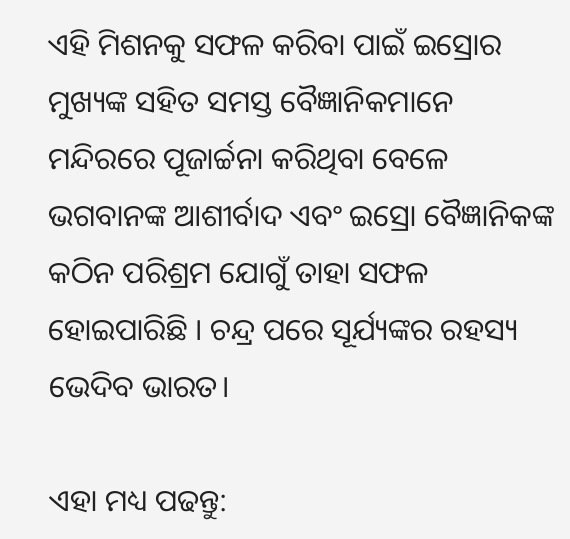ଏହି ମିଶନକୁ ସଫଳ କରିବା ପାଇଁ ଇସ୍ରୋର ମୁଖ୍ୟଙ୍କ ସହିତ ସମସ୍ତ ବୈଜ୍ଞାନିକମାନେ ମନ୍ଦିରରେ ପୂଜାର୍ଚ୍ଚନା କରିଥିବା ବେଳେ ଭଗବାନଙ୍କ ଆଶୀର୍ବାଦ ଏବଂ ଇସ୍ରୋ ବୈଜ୍ଞାନିକଙ୍କ କଠିନ ପରିଶ୍ରମ ଯୋଗୁଁ ତାହା ସଫଳ ହୋଇପାରିଛି । ଚନ୍ଦ୍ର ପରେ ସୂର୍ଯ୍ୟଙ୍କର ରହସ୍ୟ ଭେଦିବ ଭାରତ।

ଏହା ମଧ୍ୟ ପଢନ୍ତୁ: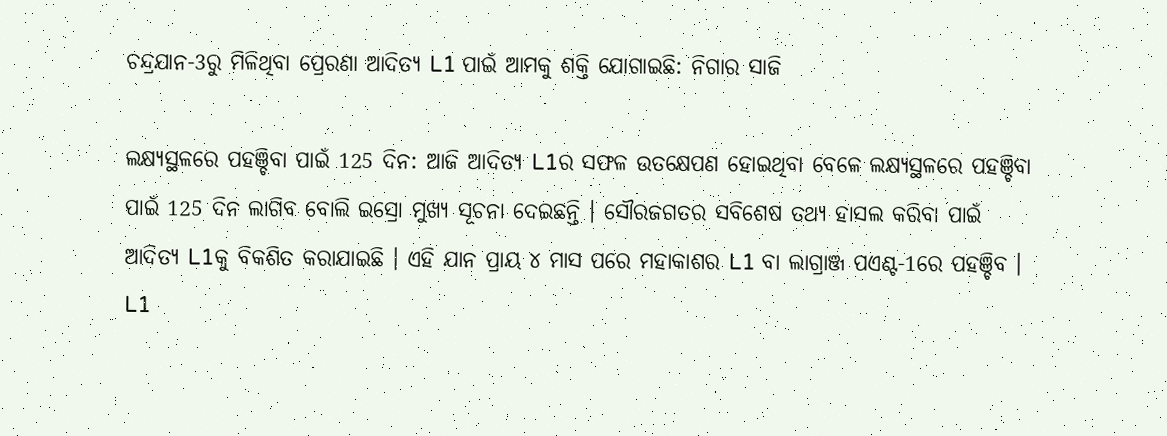ଚନ୍ଦ୍ରଯାନ-3ରୁ ମିଳିଥିବା ପ୍ରେରଣା ଆଦିତ୍ୟ L1 ପାଇଁ ଆମକୁ ଶକ୍ତି ଯୋଗାଇଛି: ନିଗାର ସାଜି

ଲକ୍ଷ୍ୟସ୍ଥଳରେ ପହଞ୍ଚିବା ପାଇଁ 125 ଦିନ: ଆଜି ଆଦିତ୍ୟ L1ର ସଫଳ ଉତକ୍ଷେପଣ ହୋଇଥିବା ବେଳେ ଲକ୍ଷ୍ୟସ୍ଥଳରେ ପହଞ୍ଚିବା ପାଇଁ 125 ଦିନ ଲାଗିବ ବୋଲି ଇସ୍ରୋ ମୁଖ୍ୟ ସୂଚନା ଦେଇଛନ୍ତି । ସୌରଜଗତର ସବିଶେଷ ତଥ୍ୟ ହାସଲ କରିବା ପାଇଁ ଆଦିତ୍ୟ L1କୁ ବିକଶିତ କରାଯାଇଛି । ଏହି ଯାନ ପ୍ରାୟ ୪ ମାସ ପରେ ମହାକାଶର L1 ବା ଲାଗ୍ରାଞ୍ଜ ପଏଣ୍ଟ-1ରେ ପହଞ୍ଚିବ । L1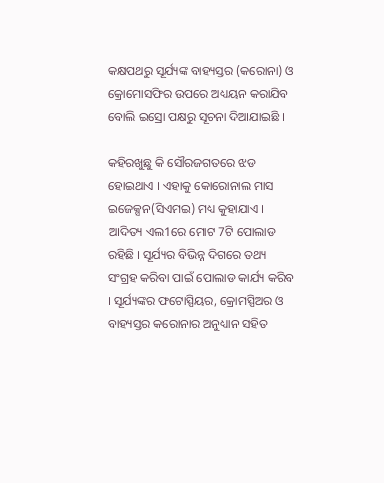କକ୍ଷପଥରୁ ସୂର୍ଯ୍ୟଙ୍କ ବାହ୍ୟସ୍ତର (କରୋନା) ଓ କ୍ରୋମୋସଫିର ଉପରେ ଅଧ୍ୟୟନ କରାଯିବ ବୋଲି ଇସ୍ରୋ ପକ୍ଷରୁ ସୂଚନା ଦିଆଯାଇଛି ।

କହିରଖୁଛୁ କି ସୌରଜଗତରେ ଝଡ ହୋଇଥାଏ । ଏହାକୁ କୋରୋନାଲ ମାସ ଇଜେକ୍ସନ(ସିଏମଇ) ମଧ୍ୟ କୁହାଯାଏ । ଆଦିତ୍ୟ ଏଲ1ରେ ମୋଟ 7ଟି ପୋଲାଡ ରହିଛି । ସୂର୍ଯ୍ୟର ବିଭିନ୍ନ ଦିଗରେ ତଥ୍ୟ ସଂଗ୍ରହ କରିବା ପାଇଁ ପୋଲାଡ କାର୍ଯ୍ୟ କରିବ । ସୂର୍ଯ୍ୟଙ୍କର ଫଟୋସ୍ପିୟର, କ୍ରୋମସ୍ପିଅର ଓ ବାହ୍ୟସ୍ତର କରୋନାର ଅନୁଧ୍ୟାନ ସହିତ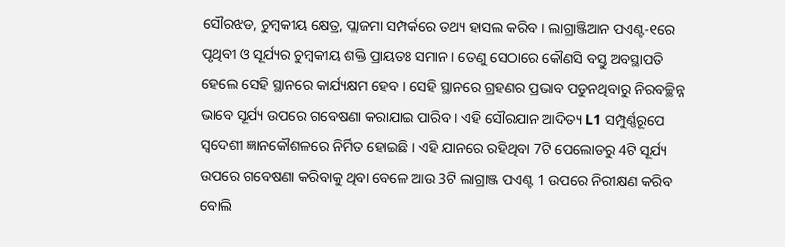ସୌରଝଡ, ଚୁମ୍ବକୀୟ କ୍ଷେତ୍ର, ପ୍ଲାଜମା ସମ୍ପର୍କରେ ତଥ୍ୟ ହାସଲ କରିବ । ଲାଗ୍ରାଞ୍ଜିଆନ ପଏଣ୍ଟ-୧ରେ ପୃଥିବୀ ଓ ସୂର୍ଯ୍ୟର ଚୁମ୍ବକୀୟ ଶକ୍ତି ପ୍ରାୟତଃ ସମାନ । ତେଣୁ ସେଠାରେ କୌଣସି ବସ୍ତୁ ଅବସ୍ଥାପତି ହେଲେ ସେହି ସ୍ଥାନରେ କାର୍ଯ୍ୟକ୍ଷମ ହେବ । ସେହି ସ୍ଥାନରେ ଗ୍ରହଣର ପ୍ରଭାବ ପଡୁନଥିବାରୁ ନିରବଚ୍ଛିନ୍ନ ଭାବେ ସୂର୍ଯ୍ୟ ଉପରେ ଗବେଷଣା କରାଯାଇ ପାରିବ । ଏହି ସୌରଯାନ ଆଦିତ୍ୟ L1 ସମ୍ପୁର୍ଣ୍ଣରୂପେ ସ୍ବଦେଶୀ ଜ୍ଞାନକୌଶଳରେ ନିର୍ମିତ ହୋଇଛି । ଏହି ଯାନରେ ରହିଥିବା 7ଟି ପେଲୋଡରୁ 4ଟି ସୂର୍ଯ୍ୟ ଉପରେ ଗବେଷଣା କରିବାକୁ ଥିବା ବେଳେ ଆଉ 3ଟି ଲାଗ୍ରାଞ୍ଜ ପଏଣ୍ଟ 1 ଉପରେ ନିରୀକ୍ଷଣ କରିବ ବୋଲି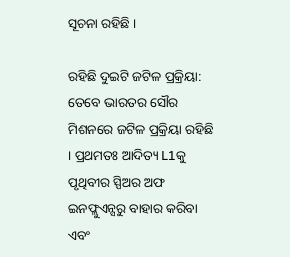ସୂଚନା ରହିଛି ।

ରହିଛି ଦୁଇଟି ଜଟିଳ ପ୍ରକ୍ରିୟା: ତେବେ ଭାରତର ସୌର ମିଶନରେ ଜଟିଳ ପ୍ରକ୍ରିୟା ରହିଛି । ପ୍ରଥମତଃ ଆଦିତ୍ୟ L1କୁ ପୃଥିବୀର ସ୍ପିଅର ଅଫ ଇନଫ୍ଲୁଏନ୍ସରୁ ବାହାର କରିବା ଏବଂ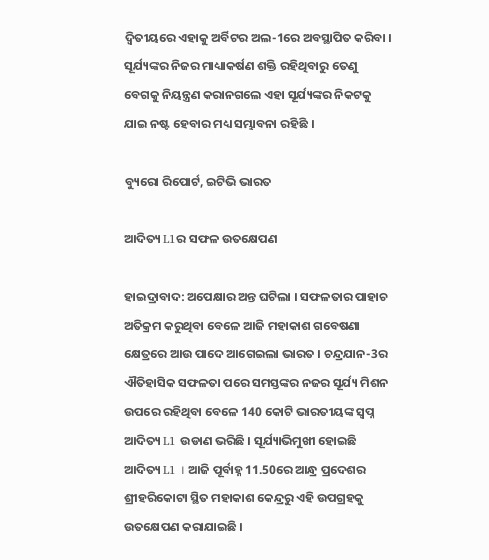ଦ୍ବିତୀୟରେ ଏହାକୁ ଅର୍ବିଟର ଅଲ-1ରେ ଅବସ୍ଥାପିତ କରିବା । ସୂର୍ଯ୍ୟଙ୍କର ନିଜର ମାଧ୍ୟାକର୍ଷଣ ଶକ୍ତି ରହିଥିବାରୁ ତେଣୁ ବେଗକୁ ନିୟନ୍ତ୍ରଣ କରାନଗଲେ ଏହା ସୂର୍ଯ୍ୟଙ୍କର ନିକଟକୁ ଯାଇ ନଷ୍ଟ ହେବାର ମଧ୍ୟ ସମ୍ଭାବନା ରହିଛି ।

ବ୍ୟୁରୋ ରିପୋର୍ଟ, ଇଟିଭି ଭାରତ

ଆଦିତ୍ୟ L1ର ସଫଳ ଉତକ୍ଷେପଣ

ହାଇଦ୍ରାବାଦ: ଅପେକ୍ଷାର ଅନ୍ତ ଘଟିଲା । ସଫଳତାର ପାହାଚ ଅତିକ୍ରମ କରୁଥିବା ବେଳେ ଆଜି ମହାକାଶ ଗବେଷଣା କ୍ଷେତ୍ରରେ ଆଉ ପାଦେ ଆଗେଇଲା ଭାରତ । ଚନ୍ଦ୍ରଯାନ-3ର ଐତିହାସିକ ସଫଳତା ପରେ ସମସ୍ତଙ୍କର ନଜର ସୂର୍ଯ୍ୟ ମିଶନ ଉପରେ ରହିଥିବା ବେଳେ 140 କୋଟି ଭାରତୀୟଙ୍କ ସ୍ବପ୍ନ ଆଦିତ୍ୟ L1 ଉଡାଣ ଭରିଛି । ସୂର୍ଯ୍ୟାଭିମୁଖୀ ହୋଇଛି ଆଦିତ୍ୟ L1 । ଆଜି ପୂର୍ବାହ୍ନ 11.50ରେ ଆନ୍ଧ୍ର ପ୍ରଦେଶର ଶ୍ରୀହରିକୋଟା ସ୍ଥିତ ମହାକାଶ କେନ୍ଦ୍ରରୁ ଏହି ଉପଗ୍ରହକୁ ଉତକ୍ଷେପଣ କରାଯାଇଛି ।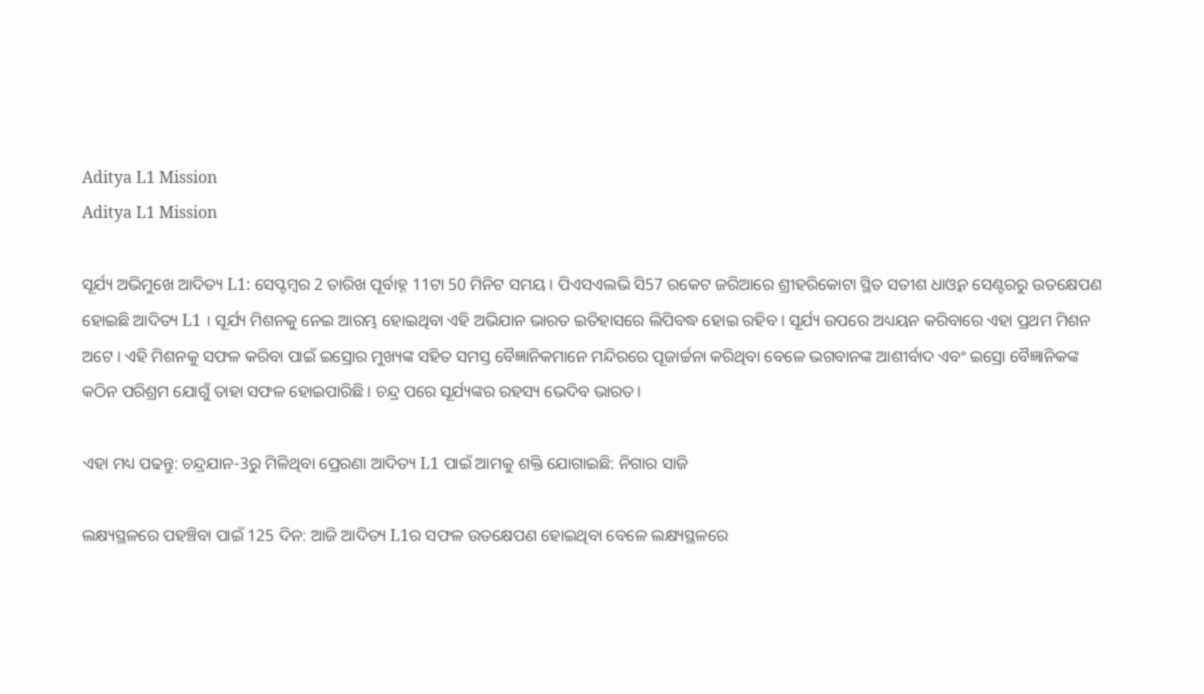Aditya L1 Mission
Aditya L1 Mission

ସୂର୍ଯ୍ୟ ଅଭିମୁଖେ ଆଦିତ୍ୟ L1: ସେପ୍ଟମ୍ବର 2 ତାରିଖ ପୂର୍ବାହ୍ନ 11ଟା 50 ମିନିଟ ସମୟ । ପିଏସଏଲଭି ସି57 ରକେଟ ଜରିଆରେ ଶ୍ରୀହରିକୋଟା ସ୍ଥିତ ସତୀଶ ଧାଓ୍ବନ ସେଣ୍ଟରରୁ ଉତକ୍ଷେପଣ ହୋଇଛି ଆଦିତ୍ୟ L1 । ସୂର୍ଯ୍ୟ ମିଶନକୁ ନେଇ ଆରମ୍ଭ ହୋଇଥିବା ଏହି ଅଭିଯାନ ଭାରତ ଇତିହାସରେ ଲିପିବଦ୍ଧ ହୋଇ ରହିବ । ସୂର୍ଯ୍ୟ ଉପରେ ଅଧ୍ୟୟନ କରିବାରେ ଏହା ପ୍ରଥମ ମିଶନ ଅଟେ । ଏହି ମିଶନକୁ ସଫଳ କରିବା ପାଇଁ ଇସ୍ରୋର ମୁଖ୍ୟଙ୍କ ସହିତ ସମସ୍ତ ବୈଜ୍ଞାନିକମାନେ ମନ୍ଦିରରେ ପୂଜାର୍ଚ୍ଚନା କରିଥିବା ବେଳେ ଭଗବାନଙ୍କ ଆଶୀର୍ବାଦ ଏବଂ ଇସ୍ରୋ ବୈଜ୍ଞାନିକଙ୍କ କଠିନ ପରିଶ୍ରମ ଯୋଗୁଁ ତାହା ସଫଳ ହୋଇପାରିଛି । ଚନ୍ଦ୍ର ପରେ ସୂର୍ଯ୍ୟଙ୍କର ରହସ୍ୟ ଭେଦିବ ଭାରତ।

ଏହା ମଧ୍ୟ ପଢନ୍ତୁ: ଚନ୍ଦ୍ରଯାନ-3ରୁ ମିଳିଥିବା ପ୍ରେରଣା ଆଦିତ୍ୟ L1 ପାଇଁ ଆମକୁ ଶକ୍ତି ଯୋଗାଇଛି: ନିଗାର ସାଜି

ଲକ୍ଷ୍ୟସ୍ଥଳରେ ପହଞ୍ଚିବା ପାଇଁ 125 ଦିନ: ଆଜି ଆଦିତ୍ୟ L1ର ସଫଳ ଉତକ୍ଷେପଣ ହୋଇଥିବା ବେଳେ ଲକ୍ଷ୍ୟସ୍ଥଳରେ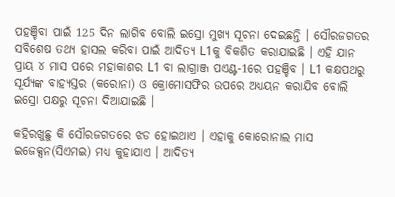ପହଞ୍ଚିବା ପାଇଁ 125 ଦିନ ଲାଗିବ ବୋଲି ଇସ୍ରୋ ମୁଖ୍ୟ ସୂଚନା ଦେଇଛନ୍ତି । ସୌରଜଗତର ସବିଶେଷ ତଥ୍ୟ ହାସଲ କରିବା ପାଇଁ ଆଦିତ୍ୟ L1କୁ ବିକଶିତ କରାଯାଇଛି । ଏହି ଯାନ ପ୍ରାୟ ୪ ମାସ ପରେ ମହାକାଶର L1 ବା ଲାଗ୍ରାଞ୍ଜ ପଏଣ୍ଟ-1ରେ ପହଞ୍ଚିବ । L1 କକ୍ଷପଥରୁ ସୂର୍ଯ୍ୟଙ୍କ ବାହ୍ୟସ୍ତର (କରୋନା) ଓ କ୍ରୋମୋସଫିର ଉପରେ ଅଧ୍ୟୟନ କରାଯିବ ବୋଲି ଇସ୍ରୋ ପକ୍ଷରୁ ସୂଚନା ଦିଆଯାଇଛି ।

କହିରଖୁଛୁ କି ସୌରଜଗତରେ ଝଡ ହୋଇଥାଏ । ଏହାକୁ କୋରୋନାଲ ମାସ ଇଜେକ୍ସନ(ସିଏମଇ) ମଧ୍ୟ କୁହାଯାଏ । ଆଦିତ୍ୟ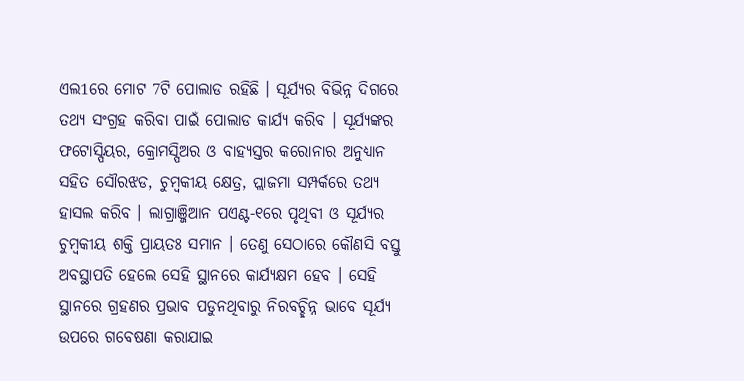ଏଲ1ରେ ମୋଟ 7ଟି ପୋଲାଡ ରହିଛି । ସୂର୍ଯ୍ୟର ବିଭିନ୍ନ ଦିଗରେ ତଥ୍ୟ ସଂଗ୍ରହ କରିବା ପାଇଁ ପୋଲାଡ କାର୍ଯ୍ୟ କରିବ । ସୂର୍ଯ୍ୟଙ୍କର ଫଟୋସ୍ପିୟର, କ୍ରୋମସ୍ପିଅର ଓ ବାହ୍ୟସ୍ତର କରୋନାର ଅନୁଧ୍ୟାନ ସହିତ ସୌରଝଡ, ଚୁମ୍ବକୀୟ କ୍ଷେତ୍ର, ପ୍ଲାଜମା ସମ୍ପର୍କରେ ତଥ୍ୟ ହାସଲ କରିବ । ଲାଗ୍ରାଞ୍ଜିଆନ ପଏଣ୍ଟ-୧ରେ ପୃଥିବୀ ଓ ସୂର୍ଯ୍ୟର ଚୁମ୍ବକୀୟ ଶକ୍ତି ପ୍ରାୟତଃ ସମାନ । ତେଣୁ ସେଠାରେ କୌଣସି ବସ୍ତୁ ଅବସ୍ଥାପତି ହେଲେ ସେହି ସ୍ଥାନରେ କାର୍ଯ୍ୟକ୍ଷମ ହେବ । ସେହି ସ୍ଥାନରେ ଗ୍ରହଣର ପ୍ରଭାବ ପଡୁନଥିବାରୁ ନିରବଚ୍ଛିନ୍ନ ଭାବେ ସୂର୍ଯ୍ୟ ଉପରେ ଗବେଷଣା କରାଯାଇ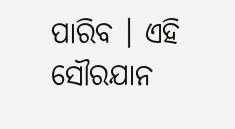ପାରିବ । ଏହି ସୌରଯାନ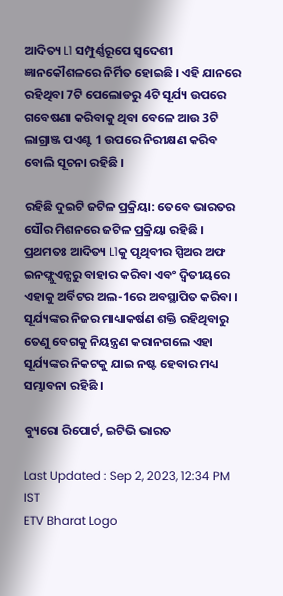ଆଦିତ୍ୟ L1 ସମ୍ପୁର୍ଣ୍ଣରୂପେ ସ୍ବଦେଶୀ ଜ୍ଞାନକୌଶଳରେ ନିର୍ମିତ ହୋଇଛି । ଏହି ଯାନରେ ରହିଥିବା 7ଟି ପେଲୋଡରୁ 4ଟି ସୂର୍ଯ୍ୟ ଉପରେ ଗବେଷଣା କରିବାକୁ ଥିବା ବେଳେ ଆଉ 3ଟି ଲାଗ୍ରାଞ୍ଜ ପଏଣ୍ଟ 1 ଉପରେ ନିରୀକ୍ଷଣ କରିବ ବୋଲି ସୂଚନା ରହିଛି ।

ରହିଛି ଦୁଇଟି ଜଟିଳ ପ୍ରକ୍ରିୟା: ତେବେ ଭାରତର ସୌର ମିଶନରେ ଜଟିଳ ପ୍ରକ୍ରିୟା ରହିଛି । ପ୍ରଥମତଃ ଆଦିତ୍ୟ L1କୁ ପୃଥିବୀର ସ୍ପିଅର ଅଫ ଇନଫ୍ଲୁଏନ୍ସରୁ ବାହାର କରିବା ଏବଂ ଦ୍ବିତୀୟରେ ଏହାକୁ ଅର୍ବିଟର ଅଲ-1ରେ ଅବସ୍ଥାପିତ କରିବା । ସୂର୍ଯ୍ୟଙ୍କର ନିଜର ମାଧ୍ୟାକର୍ଷଣ ଶକ୍ତି ରହିଥିବାରୁ ତେଣୁ ବେଗକୁ ନିୟନ୍ତ୍ରଣ କରାନଗଲେ ଏହା ସୂର୍ଯ୍ୟଙ୍କର ନିକଟକୁ ଯାଇ ନଷ୍ଟ ହେବାର ମଧ୍ୟ ସମ୍ଭାବନା ରହିଛି ।

ବ୍ୟୁରୋ ରିପୋର୍ଟ, ଇଟିଭି ଭାରତ

Last Updated : Sep 2, 2023, 12:34 PM IST
ETV Bharat Logo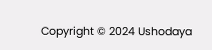Copyright © 2024 Ushodaya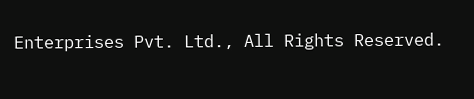Enterprises Pvt. Ltd., All Rights Reserved.